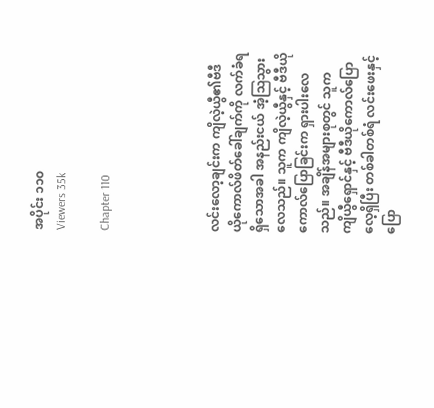အပိုင်း ၁၁၀
Viewers 35k

Chapter 110




လင်းလော့ချင်းက ကျိလဲ့ယွီ၏ဗီဒီယိုကောလ်ဖိတ်ခေါ်ချက်ကို လက်ခံရရှိသောအခါ အနည်းငယ် အံ့ဩသွားလေသည်။ သူက ကျိလဲ့ယွီနှင့် ဗီဒီယိုကောလ်ပြောခြင်းက ရှားပါးလေသည်။ အချိန်အများစုတွင် သူက ကျိယွီရှောင်နှင့် ဗီဒီယိုကောလ်ပြောလေ့ရှိပြီး တစ်ခါတစ်ရံ လင်းဖေးနှင့် ပြော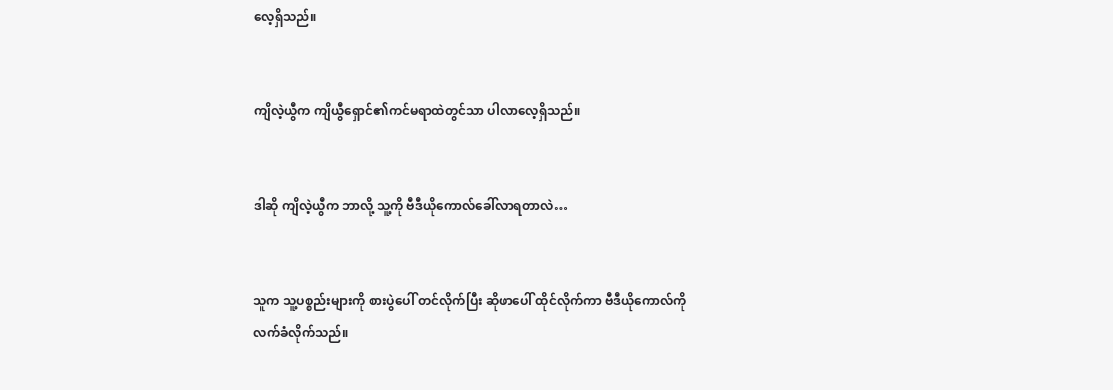လေ့ရှိသည်။


ကျိလဲ့ယွီက ကျိယွီရှောင်၏ကင်မရာထဲတွင်သာ ပါလာလေ့ရှိသည်။


ဒါဆို ကျိလဲ့ယွီက ဘာလို့ သူ့ကို ဗီဒီယိုကောလ်ခေါ်လာရတာလဲ…


သူက သူ့ပစ္စည်းများကို စားပွဲပေါ် တင်လိုက်ပြီး ဆိုဖာပေါ် ထိုင်လိုက်ကာ ဗီဒီယိုကောလ်ကို လက်ခံလိုက်သည်။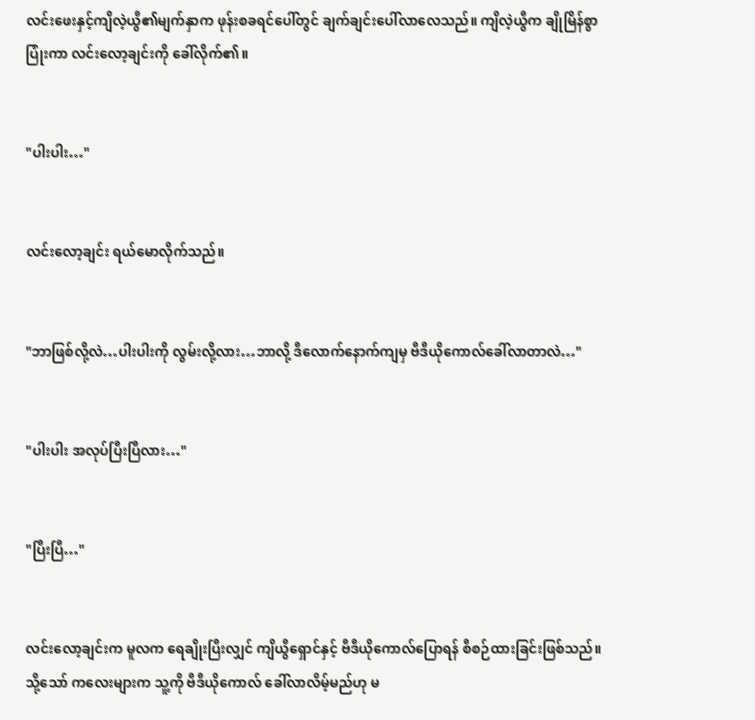လင်းဖေးနှင့်ကျိလဲ့ယွီ၏မျက်နှာက ဖုန်းစခရင်ပေါ်တွင် ချက်ချင်းပေါ်လာလေသည်။ ကျိလဲ့ယွီက ချိုမြိန်စွာ ပြုံးကာ လင်းလော့ချင်းကို ခေါ်လိုက်၏။


"ပါးပါး…"


လင်းလော့ချင်း ရယ်မောလိုက်သည်။


"ဘာဖြစ်လို့လဲ…ပါးပါးကို လွမ်းလို့လား…ဘာလို့ ဒီလောက်နောက်ကျမှ ဗီဒီယိုကောလ်ခေါ်လာတာလဲ…"


"ပါးပါး အလုပ်ပြီးပြီလား…"


"ပြီးပြီ…"


လင်းလော့ချင်းက မူလက ရေချိုးပြီးလျှင် ကျိယွီရှောင်နှင့် ဗီဒီယိုကောလ်ပြောရန် စီစဉ်ထားခြင်းဖြစ်သည်။ သို့သော် ကလေးများက သူ့ကို ဗီဒီယိုကောလ် ခေါ်လာလိမ့်မည်ဟု မ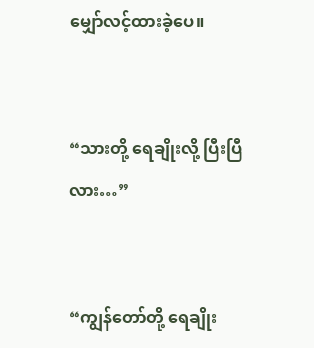မျှော်လင့်ထားခဲ့ပေ။


“သားတို့ ရေချိုးလို့ ပြီးပြီလား…”


“ကျွန်‌တော်တို့ ရေချိုး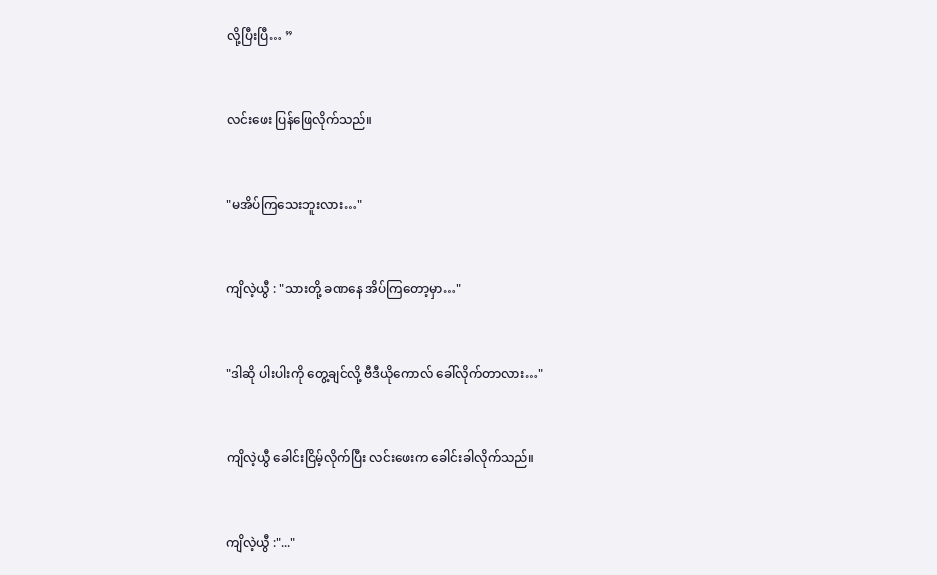လို့ပြီးပြီ… ”


လင်းဖေး ပြန်ဖြေလိုက်သည်။


"မအိပ်ကြသေးဘူးလား…"


ကျိလဲ့ယွီ : "သားတို့ ခဏနေ အိပ်ကြတော့မှာ…"


"ဒါဆို ပါးပါးကို တွေ့ချင်လို့ ‌‌ဗီဒီယိုကောလ် ခေါ်လိုက်တာလား…"


ကျိလဲ့ယွီ ခေါင်းငြိမ့်လိုက်ပြီး လင်းဖေးက ခေါင်းခါလိုက်သည်။


ကျိလဲ့ယွီ :"..."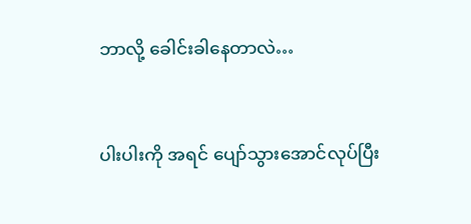ဘာလို့ ခေါင်းခါနေတာလဲ…


ပါးပါးကို အရင် ပျော်သွားအောင်လုပ်ပြီး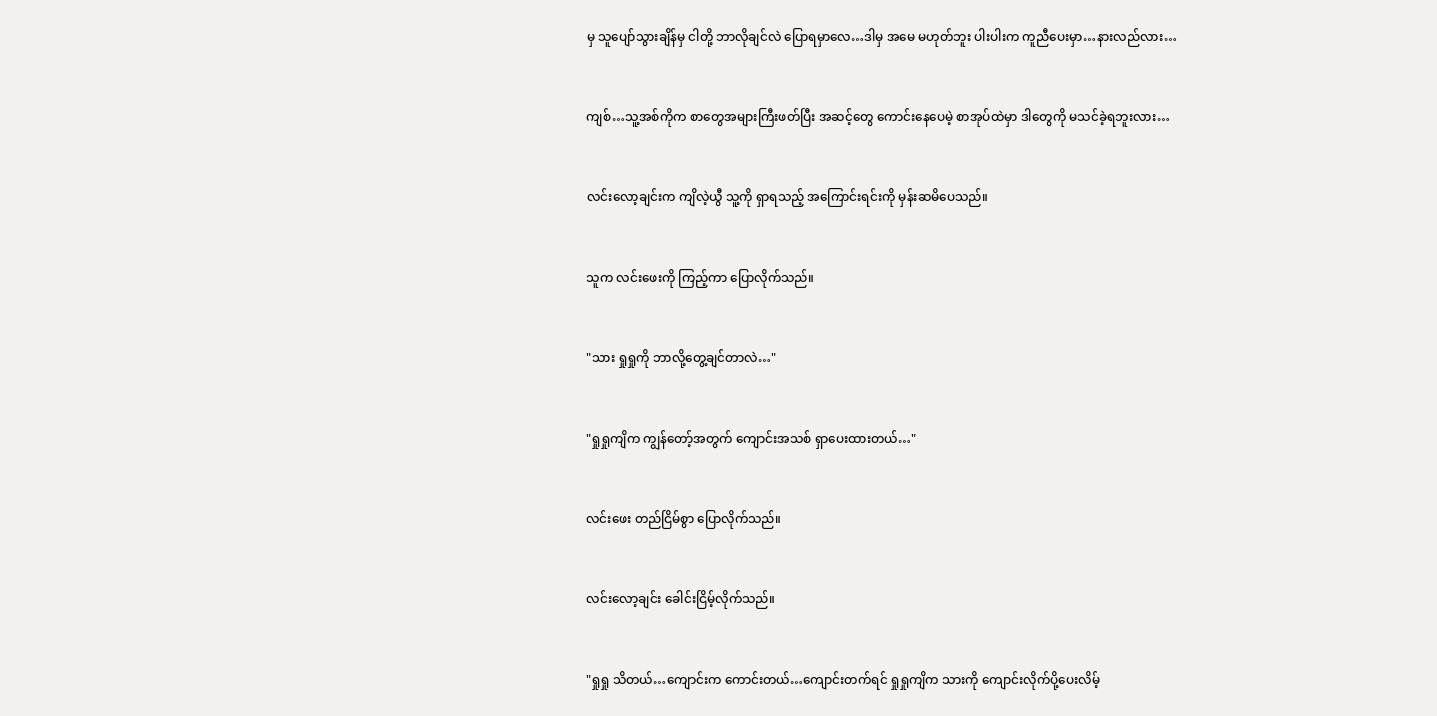မှ သူပျော်သွားချိန်မှ ငါတို့ ဘာလိုချင်လဲ ပြောရမှာလေ…ဒါမှ အမေ မဟုတ်ဘူး ပါးပါးက ကူညီပေးမှာ…နားလည်လား…


ကျစ်…သူ့အစ်ကိုက စာတွေအများကြီးဖတ်ပြီး အဆင့်တွေ ကောင်းနေပေမဲ့ စာအုပ်ထဲမှာ ဒါတွေကို မသင်ခဲ့ရဘူးလား…


လင်းလော့ချင်းက ကျိလဲ့ယွီ သူ့ကို ရှာရသည့် အကြောင်းရင်းကို မှန်းဆမိပေသည်။


သူက လင်းဖေးကို ကြည့်ကာ ပြောလိုက်သည်။


"သား ရှုရှုကို ဘာလို့တွေ့ချင်တာလဲ…"


"ရှုရှုကျိက ကျွန်တော့်အတွက် ကျောင်းအသစ် ရှာပေးထားတယ်…"


လင်းဖေး တည်ငြိမ်စွာ ပြောလိုက်သည်။


လင်းလော့ချင်း ခေါင်းငြိမ့်လိုက်သည်။


"ရှုရှု သိတယ်…ကျောင်းက ကောင်းတယ်…ကျောင်းတက်ရင် ရှုရှုကျိက သားကို ကျောင်းလိုက်ပို့ပေးလိမ့်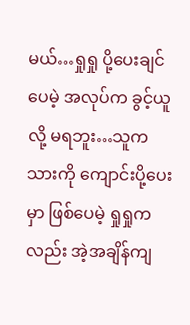မယ်…ရှုရှု ပို့ပေးချင်ပေမဲ့ အလုပ်က ခွင့်ယူလို့ မရဘူး…သူက သားကို ကျောင်းပို့ပေးမှာ ဖြစ်ပေမဲ့ ရှုရှုကလည်း အဲ့အချိန်ကျ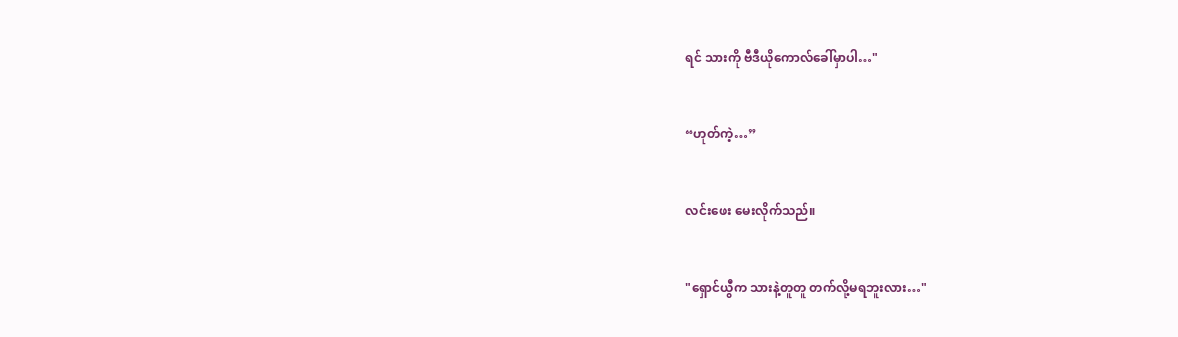ရင် သားကို ‌‌ဗီဒီယိုကောလ်ခေါ်မှာပါ…"


“ဟုတ်ကဲ့…”


လင်းဖေး မေးလိုက်သည်။


"ရှောင်ယွီက သားနဲ့တူတူ တက်လို့မရဘူးလား…"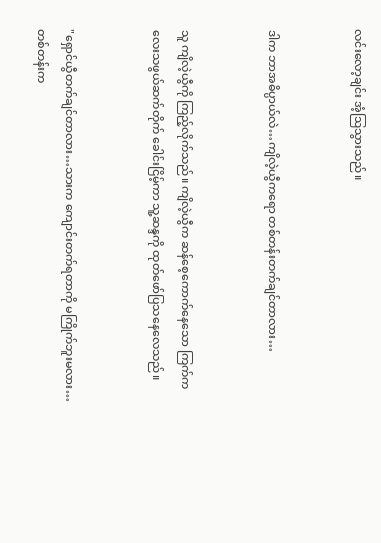လင်းလော့ချင်း အံ့ဩသွားသည်။


ဒါက ဘာအဓိပ္ပာယ်လဲ…ကျိလဲ့ယွီကရော တစ်တန်းတက်ချင်တာလား…


သူ ကျိလဲ့ယွီကို ကြည့်လိုက်သည်။ ကျိလဲ့ယွီက ဆန်စေ့ကောက်နေသော ကြက်ကလေးသဖွယ်ဆက်တိုက် ခေါင်းငြိမ့်ကာ သူ့ဆန္ဒကို ထုတ်ဖော်ပြသနေလေသည်။


"ရှောင်ယွီတက်ချင်တာလား…သားက ကျောင်းတက်ရတာကို မကြိုက်ဘူးမလား…တစ်တန်းက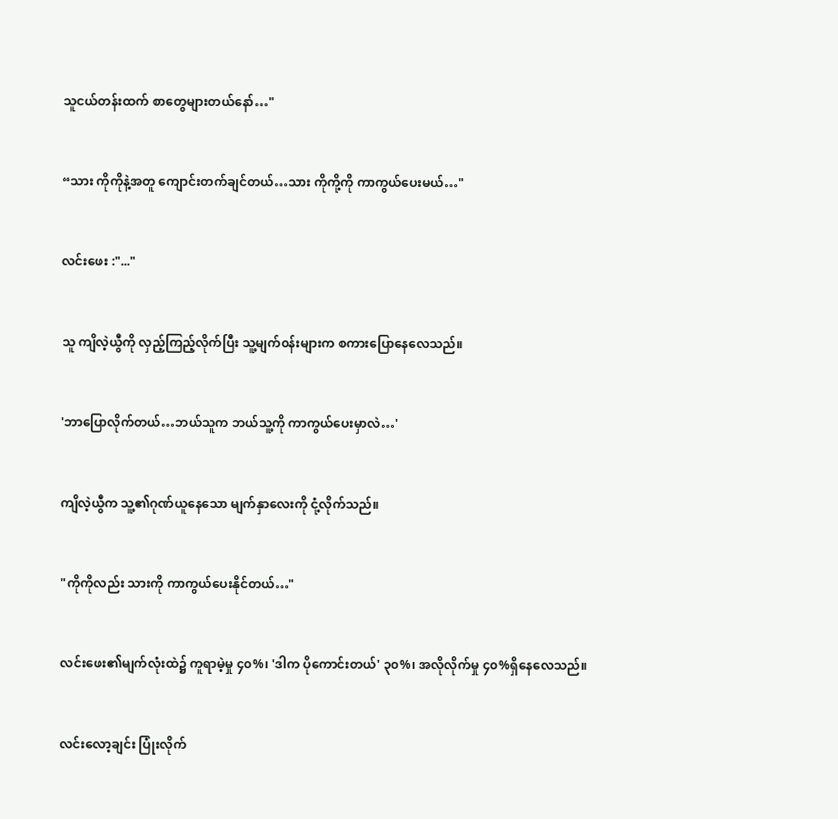သူငယ်တန်းထက် စာတွေများတယ်နော်…"


“သား ကိုကိုနဲ့အတူ ကျောင်းတက်ချင်တယ်…သား ကိုကို့ကို ကာကွယ်ပေးမယ်…"


လင်းဖေး :"..."


သူ ကျိလဲ့ယွီကို လှည့်ကြည့်လိုက်ပြီး သူ့မျက်၀န်းများက စကားပြောနေလေသည်။


'ဘာပြောလိုက်တယ်…ဘယ်သူက ဘယ်သူ့ကို ကာကွယ်ပေးမှာလဲ…'


ကျိလဲ့ယွီက သူ့၏ဂုဏ်ယူနေသော မျက်နှာလေးကို ငုံ့လိုက်သည်။


"ကိုကိုလည်း သားကို ကာကွယ်ပေးနိုင်တယ်…"


လင်းဖေး၏မျက်လုံးထဲ၌ ကူရာမဲ့မှု ၄၀%၊ 'ဒါက ပိုကောင်းတယ်' ၃၀%၊ အလိုလိုက်မှု ၄၀%ရှိနေလေသည်။


လင်းလော့ချင်း ပြုံးလိုက်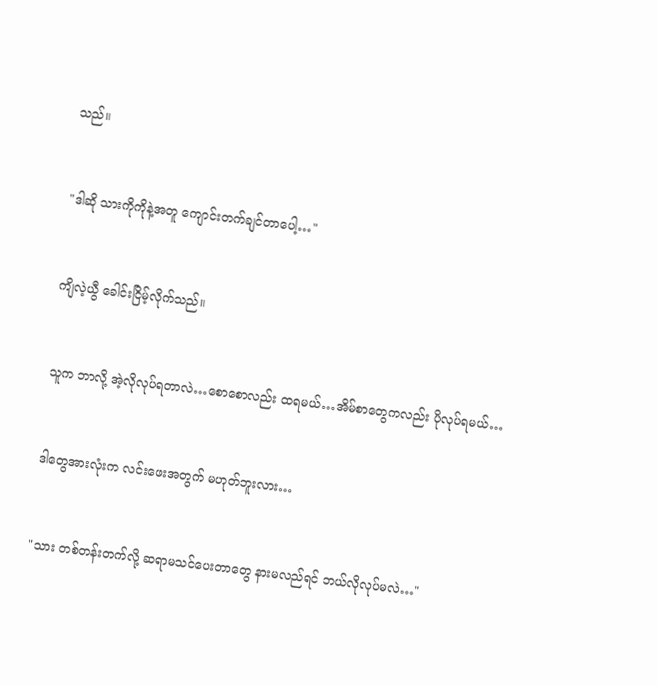သည်။


"ဒါဆို သားကိုကိုနဲ့အတူ ကျောင်းတက်ချင်တာပေါ့…"


ကျိလဲ့ယွီ ခေါင်းငြိမ့်လိုက်သည်။


သူက ဘာလို့ အဲ့လိုလုပ်ရတာလဲ…စောစောလည်း ထရမယ်…အိမ်စာတွေကလည်း ပိုလုပ်ရမယ်…


ဒါတွေအားလုံးက လင်းဖေးအတွက် မဟုတ်ဘူးလား…


"သား တစ်တန်းတက်လို့ ဆရာမသင်ပေးတာတွေ နားမလည်ရင် ဘယ်လိုလုပ်မလဲ…"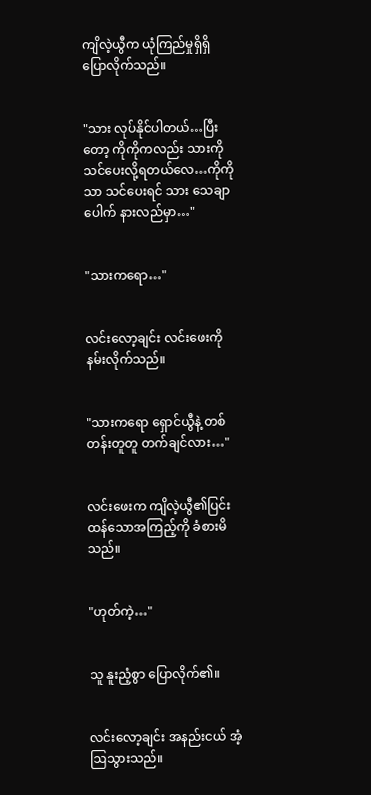ကျိလဲ့ယွီက ယုံကြည်မှုရှိရှိ ပြောလိုက်သည်။


"သား လုပ်နိုင်ပါတယ်…ပြီးတော့ ကိုကိုကလည်း သားကို သင်ပေးလို့ရတယ်လေ…ကိုကိုသာ သင်ပေးရင် သား သေချာပေါက် နားလည်မှာ…"


"သားကရော…"


လင်းလော့ချင်း လင်းဖေးကို နမ်းလိုက်သည်။


"သားကရော ရှောင်ယွီနဲ့ တစ်တန်းတူတူ တက်ချင်လား…"


လင်းဖေးက ကျိလဲ့ယွီ၏ပြင်းထန်သောအကြည့်ကို ခံစားမိသည်။


"ဟုတ်ကဲ့…"


သူ နူးညံ့စွာ ပြောလိုက်၏။


လင်းလော့ချင်း အနည်းငယ် အံ့ဩသွားသည်။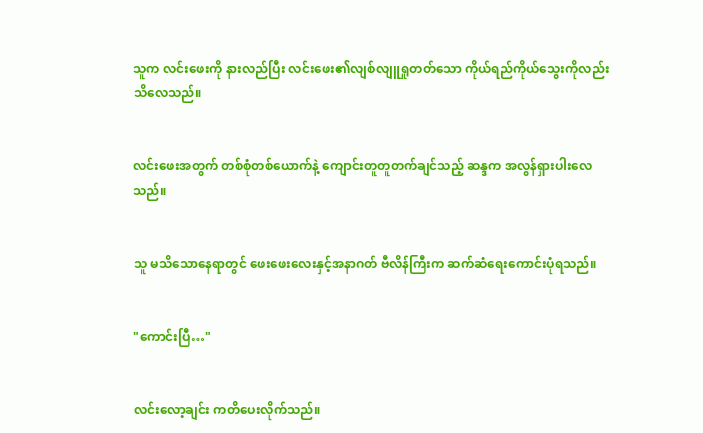သူက လင်းဖေးကို နားလည်ပြီး လင်းဖေး၏လျစ်လျူရှုတတ်သော ကိုယ်ရည်ကိုယ်သွေးကိုလည်း သိလေသည်။


လင်းဖေးအတွက် တစ်စုံတစ်ယောက်နဲ့ ကျောင်းတူတူတက်ချင်သည့် ဆန္ဒက အလွန်ရှားပါးလေသည်။


သူ မသိသောနေရာတွင် ‌ဖေးဖေးလေးနှင့်အနာဂတ် ဗီလိန်ကြီးက ဆက်ဆံရေးကောင်းပုံရသည်။


"ကောင်းပြီ…"


လင်းလော့ချင်း ကတိပေးလိုက်သည်။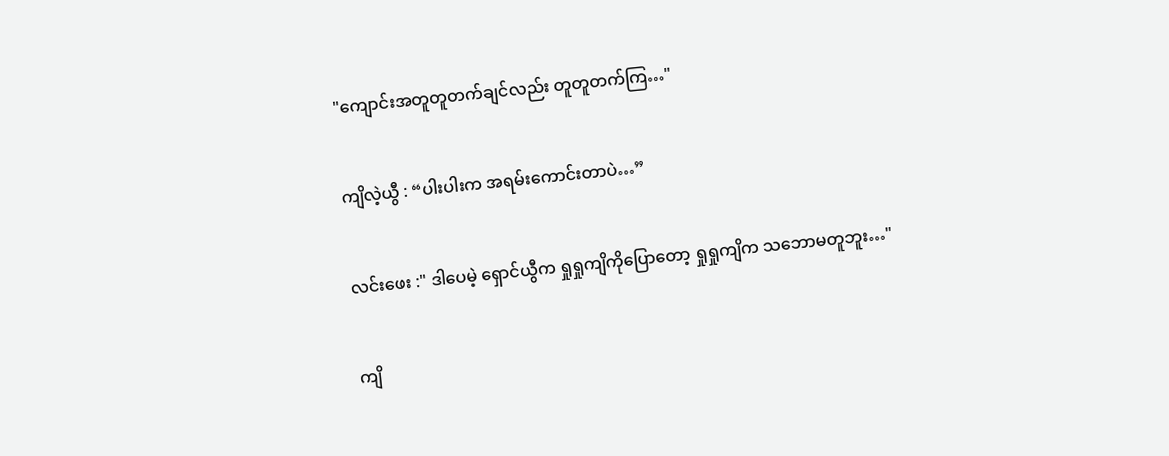"ကျောင်းအတူတူတက်ချင်လည်း တူတူတက်ကြ…"


ကျိလဲ့ယွီ : “ပါးပါးက အရမ်းကောင်းတာပဲ…”


လင်းဖေး :" ဒါပေမဲ့ ရှောင်ယွီက ရှုရှုကျိ‌ကိုပြောတော့ ရှုရှုကျိက သဘောမတူဘူး…"


ကျိ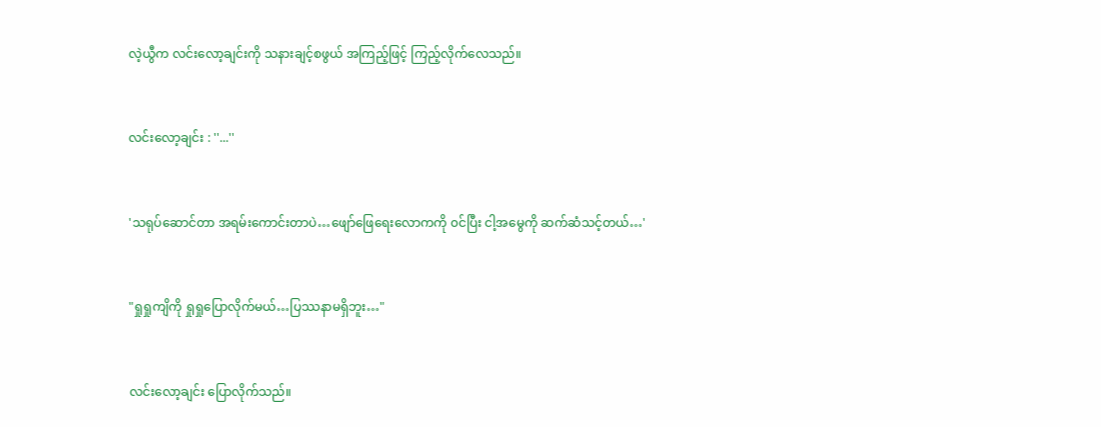လဲ့ယွီက လင်းလော့ချင်းကို သနားချင့်စဖွယ် အကြည့်ဖြင့် ကြည့်လိုက်လေသည်။


လင်းလော့ချင်း : ''...''


'သရုပ်ဆောင်တာ အရမ်းကောင်းတာပဲ…ဖျော်ဖြေရေးလောကကို ၀င်ပြီး ငါ့အမွေကို ဆက်ဆံသင့်တယ်…'


"ရှုရှုကျိကို ရှုရှုပြောလိုက်မယ်…ပြဿနာမရှိဘူး…"


လင်းလော့ချင်း ပြောလိုက်သည်။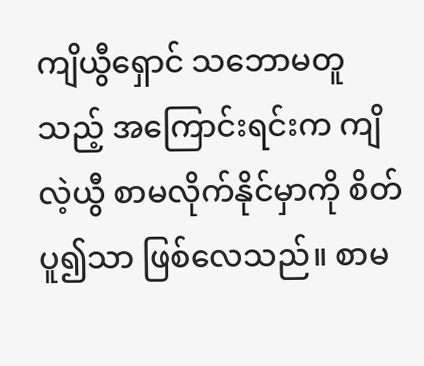ကျိယွီရှောင် သဘောမတူသည့် အကြောင်းရင်းက ကျိလဲ့ယွီ စာမလိုက်နိုင်မှာကို စိတ်ပူ၍သာ ဖြစ်လေသည်။ စာမ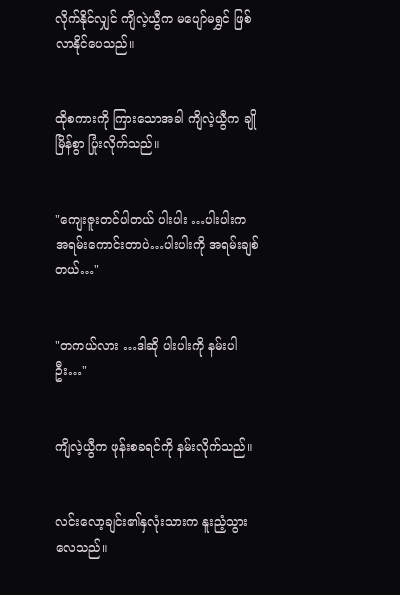လိုက်နိုင်လျှင် ကျိလဲ့ယွီက မပျော်မရွှင် ဖြစ်လာနိုင်ပေသည်။


ထိုစကားကို ကြားသောအခါ ကျိလဲ့ယွီက ချိုမြိန်စွာ ပြုံးလိုက်သည်။


"ကျေးဇူးတင်ပါတယ် ပါးပါး …ပါးပါးက အရမ်းကောင်းတာပဲ…ပါးပါးကို အရမ်းချစ်တယ်…"


"တကယ်လား …ဒါဆို ပါးပါးကို နမ်းပါဦး…"


ကျိလဲ့ယွီက ဖုန်းစခရင်ကို နမ်းလိုက်သည်။


လင်းလော့ချင်း၏နှလုံးသားက နူးညံ့သွားလေသည်။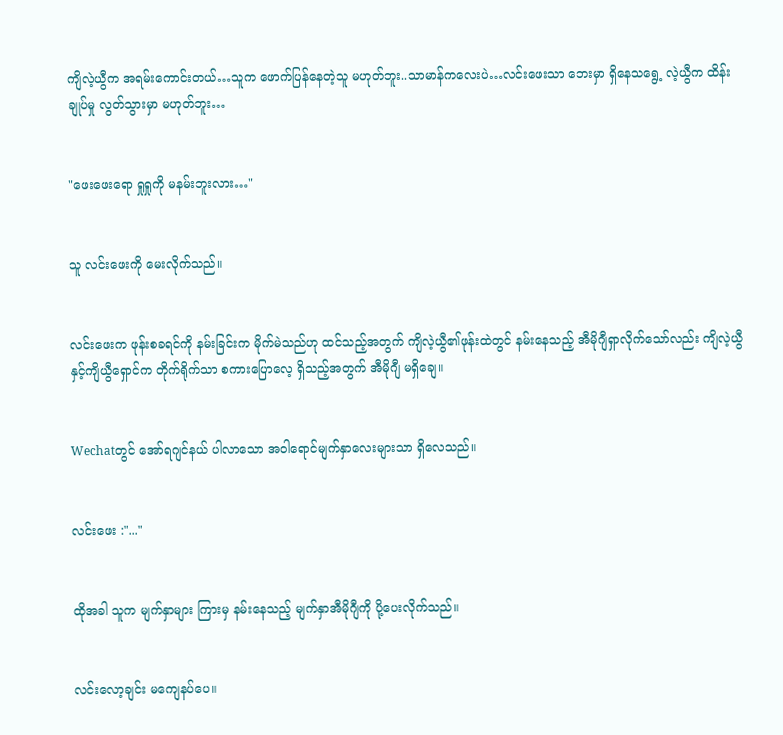ကျိလဲ့ယွီက အရမ်းကောင်းတယ်…သူက ဖောက်ပြန်နေတဲ့သူ မဟုတ်ဘူး..သာမာန်ကလေးပဲ…လင်းဖေးသာ ဘေးမှာ ရှိနေသရွေ့ လဲ့ယွီက ထိန်းချုပ်မှု လွတ်သွားမှာ မဟုတ်ဘူး…


"ဖေးဖေးရော ရှုရှုကို မနမ်းဘူးလား…"


သူ လင်းဖေးကို မေးလိုက်သည်။


လင်းဖေးက ဖုန်းစခရင်ကို နမ်းခြင်းက မိုက်မဲသည်ဟု ထင်သည့်အတွက် ကျိလဲ့ယွီ၏ဖုန်းထဲတွင် နမ်းနေသည့် အီမိုဂျီရှာလိုက်သော်လည်း ကျိလဲ့ယွီနှင့်ကျိယွီရှောင်က တိုက်ရိုက်သာ စကားပြောလေ့ ရှိသည့်အတွက် အီမိုဂျီ မရှိချေ။


Wechatတွင် အော်ရဂျင်နယ် ပါလာသော အဝါရောင်မျက်နှာလေးများသာ ရှိလေသည်။


လင်းဖေး :"..."


ထိုအခါ သူက မျက်နှာများ ကြားမှ နမ်းနေသည့် မျက်နှာအီမိုဂျီကို ပို့ပေးလိုက်သည်။


လင်းလော့ချင်း မကျေနပ်ပေ။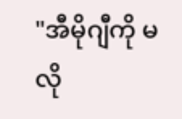"အီမိုဂျီကို မလို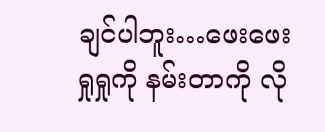ချင်ပါဘူး…ဖေးဖေး ရှုရှုကို နမ်းတာကို လို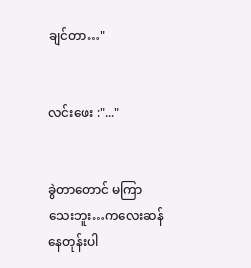ချင်တာ…"


လင်းဖေး :"..."


ခွဲတာတောင် မကြာသေးဘူး…ကလေးဆန်နေတုန်းပါ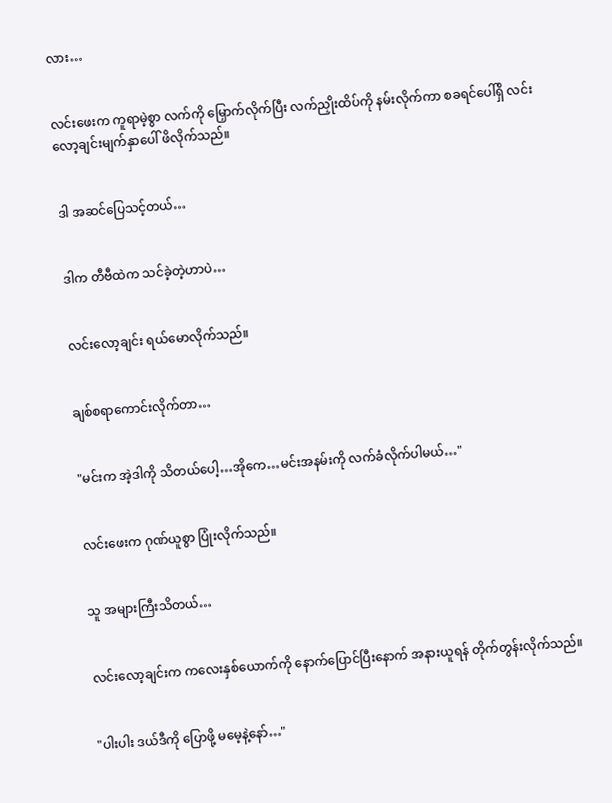လား…


လင်းဖေးက ကူရာမဲ့စွာ လက်ကို မြှောက်လိုက်ပြီး လက်ညှိုးထိပ်ကို နမ်းလိုက်ကာ စခရင်ပေါ်ရှိ လင်းလော့ချင်းမျက်နှာပေါ် ဖိလိုက်သည်။


ဒါ အဆင်ပြေသင့်တယ်…


ဒါက တီဗီထဲက သင်ခဲ့တဲ့ဟာပဲ…


လင်းလော့ချင်း ရယ်မောလိုက်သည်။


ချစ်စရာကောင်းလိုက်တာ…


"မင်းက အဲ့ဒါကို သိတယ်ပေါ့…အိုကေ…မင်းအနမ်းကို လက်ခံလိုက်ပါမယ်…"


လင်းဖေးက ဂုဏ်ယူစွာ ပြုံးလိုက်သည်။


သူ အများကြီးသိတယ်…


လင်းလော့ချင်းက ကလေးနှစ်ယောက်ကို နောက်ပြောင်ပြီးနောက် အနားယူရန် တိုက်တွန်းလိုက်သည်။


"ပါးပါး ဒယ်ဒီကို ပြောဖို့ မမေ့နဲ့နော်…"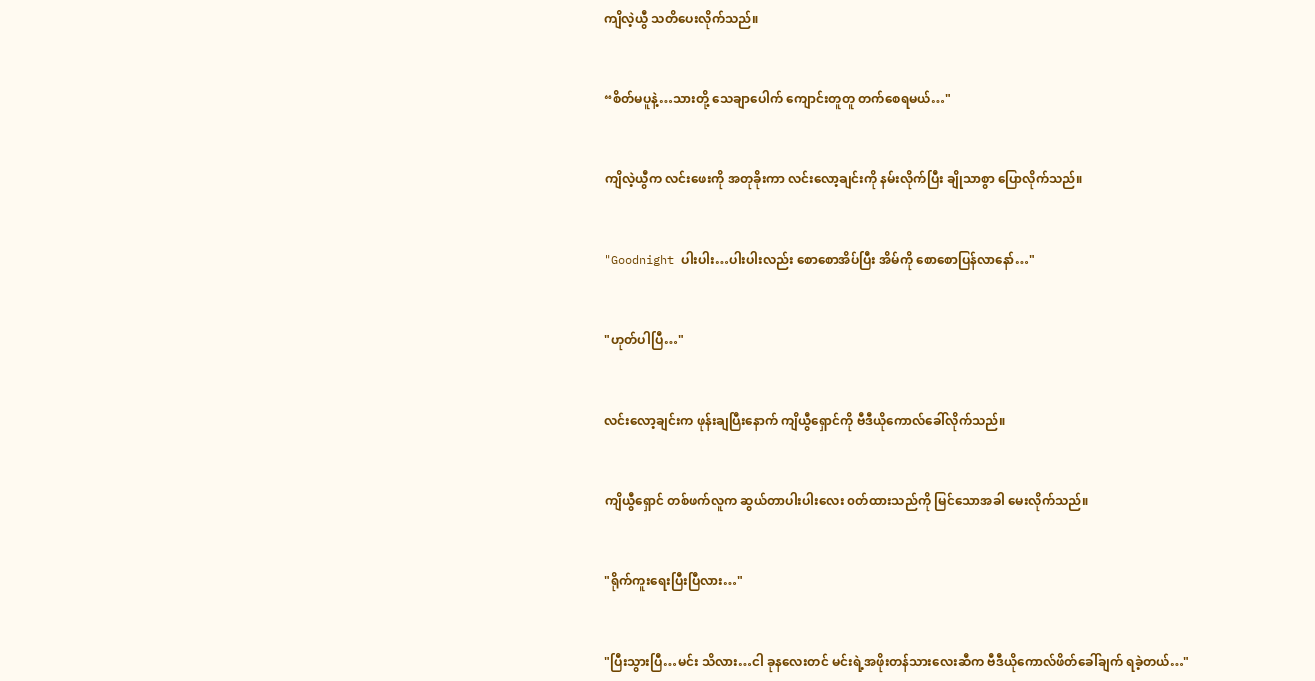ကျိလဲ့ယွီ သတိပေးလိုက်သည်။


“စိတ်မပူနဲ့…သားတို့ သေချာပေါက် ကျောင်းတူတူ တက်စေရမယ်…"


ကျိလဲ့ယွီက လင်းဖေးကို အတုခိုးကာ လင်းလော့ချင်းကို နမ်းလိုက်ပြီး ချိုသာစွာ ပြောလိုက်သည်။


"Goodnight ပါးပါး…ပါးပါးလည်း စောစောအိပ်ပြီး အိမ်ကို စောစောပြန်လာနော်…"


"ဟုတ်ပါပြီ…"


လင်းလော့ချင်းက ဖုန်းချပြီးနောက် ကျိယွီရှောင်ကို ဗီဒီယိုကောလ်ခေါ်လိုက်သည်။


ကျိယွီရှောင် တစ်ဖက်လူက ဆွယ်တာပါးပါးလေး ၀တ်ထားသည်ကို မြင်သောအခါ မေးလိုက်သည်။


"ရိုက်ကူးရေးပြီးပြီလား…"


"ပြီးသွားပြီ…မင်း သိလား…ငါ ခုနလေးတင် မင်းရဲ့အဖိုးတန်သားလေးဆီက ဗီဒီယိုကောလ်ဖိတ်ခေါ်ချက် ရခဲ့တယ်…"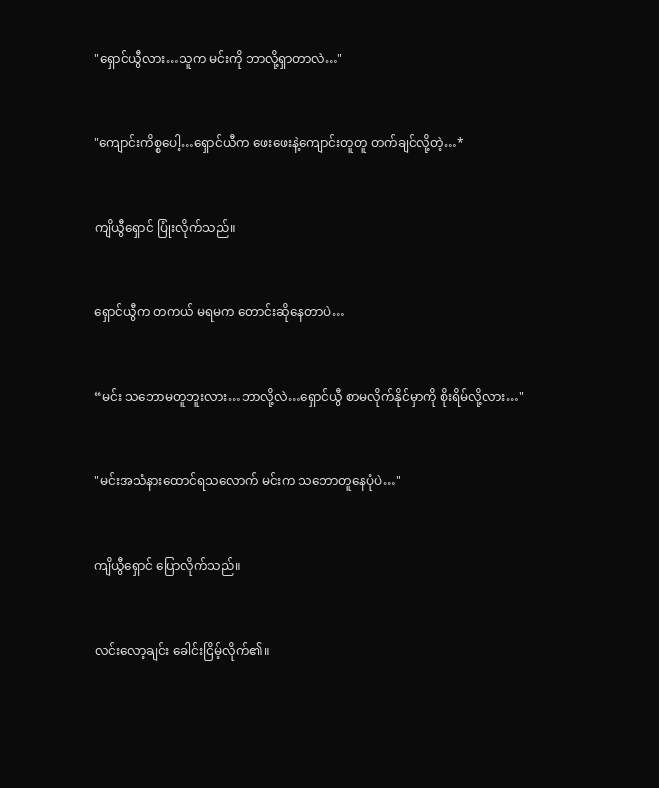"ရှောင်ယွီလား…သူက မင်းကို ဘာလို့ရှာတာလဲ…"


"ကျောင်းကိစ္စပေါ့…ရှောင်ယီက ဖေးဖေးနဲ့ကျောင်းတူတူ တက်ချင်လို့တဲ့…*


ကျိယွီရှောင် ပြုံးလိုက်သည်။


ရှောင်ယွီက တကယ် မရမက တောင်းဆိုနေတာပဲ…


“မင်း သဘောမတူဘူးလား…ဘာလို့လဲ…ရှောင်ယွီ စာမလိုက်နိုင်မှာကို စိုးရိမ်လို့လား…"


"မင်းအသံနားထောင်ရသလောက် မင်းက သဘောတူနေပုံပဲ…"


ကျိယွီရှောင် ပြောလိုက်သည်။


လင်းလော့ချင်း ခေါင်းငြိမ့်လိုက်၏။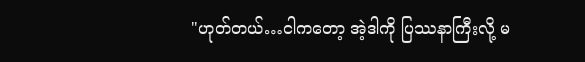"ဟုတ်တယ်…ငါကတော့ အဲ့ဒါကို ပြဿနာကြီးလို့ မ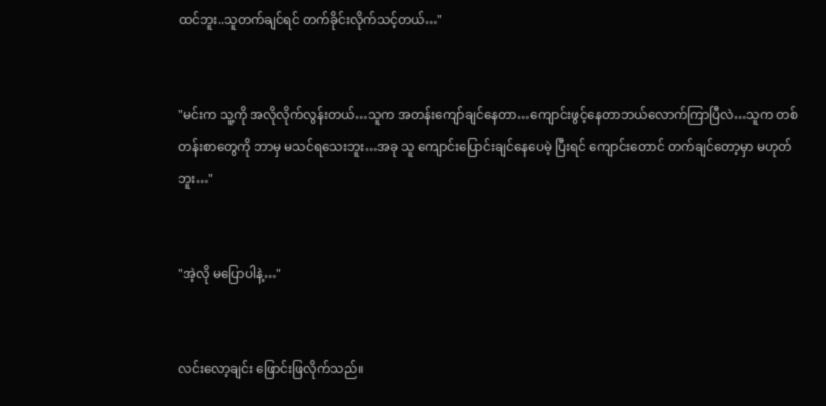ထင်ဘူး..သူတက်ချင်ရင် တက်ခိုင်းလိုက်သင့်တယ်…"


"မင်းက သူ့ကို အလိုလိုက်လွန်းတယ်…သူက အတန်းကျော်ချင်နေတာ…ကျောင်းဖွင့်နေတာဘယ်လောက်ကြာပြီလဲ…သူက တစ်တန်းစာတွေကို ဘာမှ မသင်ရသေးဘူး…အခု သူ ကျောင်းပြောင်းချင်နေပေမဲ့ ပြီးရင် ကျောင်းတောင် တက်ချင်တော့မှာ မဟုတ်ဘူး…"


"အဲ့လို မပြောပါနဲ့…"


လင်းလော့ချင်း ဖြောင်းဖြလိုက်သည်။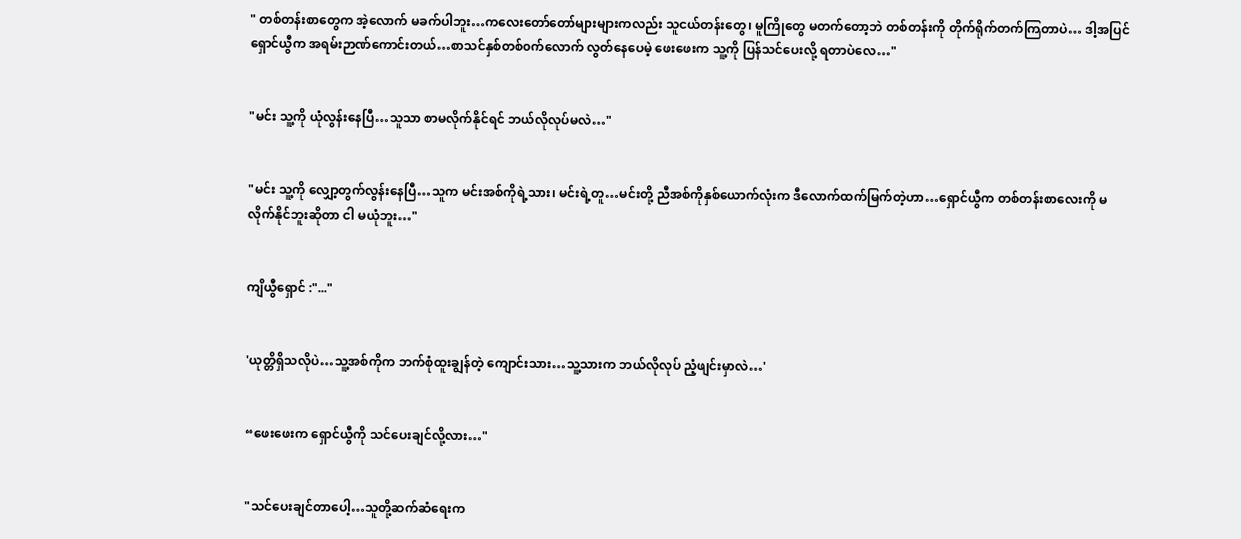" တစ်တန်းစာတွေက အဲ့လောက် မခက်ပါဘူး…ကလေးတော်တော်များများကလည်း သူငယ်တန်းတွေ၊ မူကြိုတွေ မတက်တော့ဘဲ တစ်တန်းကို တိုက်ရိုက်တက်ကြတာပဲ… ဒါ့အပြင် ရှောင်ယွီက အရမ်းဉာဏ်ကောင်းတယ်…စာသင်နှစ်တစ်၀က်လောက် လွတ်နေပေမဲ့ ဖေးဖေးက သူ့ကို ပြန်သင်ပေးလို့ ရတာပဲလေ…"


"မင်း သူ့ကို ယုံလွန်းနေပြီ…သူသာ စာမလိုက်နိုင်ရင် ဘယ်လိုလုပ်မလဲ…"


"မင်း သူ့ကို လျှော့တွက်လွန်းနေပြီ…သူက မင်းအစ်ကိုရဲ့သား၊ မင်းရဲ့တူ…မင်းတို့ ညီအစ်ကိုနှစ်ယောက်လုံးက ဒီလောက်ထက်မြက်တဲ့ဟာ…ရှောင်ယွီက တစ်တန်းစာလေးကို မလိုက်နိုင်ဘူးဆိုတာ ငါ မယုံဘူး…"


ကျိယွီရှောင် :"..."


'ယုတ္တိရှိသလိုပဲ…သူ့အစ်ကိုက ဘက်စုံထူးချွန်တဲ့ ကျောင်းသား…သူ့သားက ဘယ်လိုလုပ် ညံ့ဖျင်းမှာလဲ…'


“ဖေးဖေးက ရှောင်ယွီကို သင်ပေးချင်လို့လား…"


"သင်ပေးချင်တာပေါ့…သူတို့ဆက်ဆံရေးက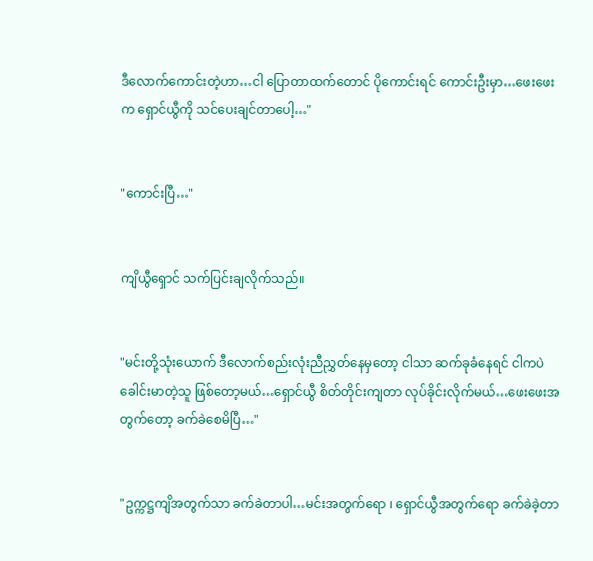ဒီလောက်ကောင်းတဲ့ဟာ…ငါ ပြောတာထက်တောင် ပိုကောင်းရင် ကောင်းဦးမှာ…ဖေးဖေးက ရှောင်ယွီကို သင်ပေးချင်တာပေါ့…"


"ကောင်းပြီ…"


ကျိယွီရှောင် သက်ပြင်းချလိုက်သည်။


"မင်းတို့သုံးယောက် ဒီလောက်စည်းလုံးညီညွှတ်နေမှတော့ ငါသာ ဆက်ခုခံနေရင် ငါကပဲ ခေါင်းမာတဲ့သူ ဖြစ်တော့မယ်…ရှောင်ယွီ စိတ်တိုင်းကျတာ လုပ်ခိုင်းလိုက်မယ်…ဖေးဖေးအတွက်တော့ ခက်ခဲစေမိပြီ…"


"ဥက္ကဋ္ဌကျိအတွက်သာ ခက်ခဲတာပါ…မင်းအတွက်‌ရော ၊ ရှောင်ယွီအတွက်ရော ခက်ခဲခဲ့တာ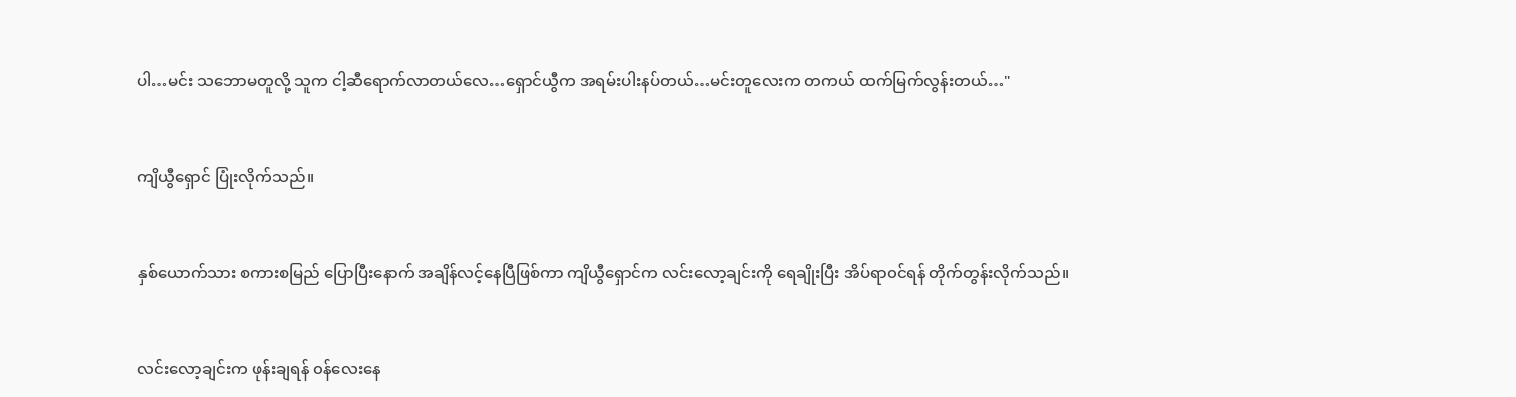ပါ…မင်း သဘောမတူလို့ သူက ငါ့ဆီရောက်လာတယ်လေ…ရှောင်ယွီက အရမ်းပါးနပ်တယ်…မင်းတူလေးက တကယ် ထက်မြက်လွန်းတယ်…"


ကျိယွီရှောင် ပြုံးလိုက်သည်။


နှစ်ယောက်သား စကားစမြည် ပြောပြီးနောက် အချိန်လင့်နေပြီဖြစ်ကာ ကျိယွီရှောင်က လင်းလော့ချင်းကို ရေချိုးပြီး အိပ်ရာ၀င်ရန် တိုက်တွန်းလိုက်သည်။


လင်းလော့ချင်းက ဖုန်းချရန် ၀န်လေးနေ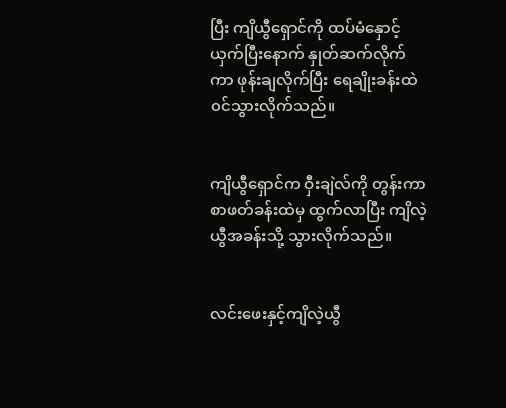ပြီး ကျိယွီရှောင်ကို ထပ်မံနှောင့်ယှက်ပြီးနောက် နှုတ်ဆက်လိုက်ကာ ဖုန်းချလိုက်ပြီး ရေချိုးခန်းထဲ ၀င်သွားလိုက်သည်။


ကျိယွီရှောင်က ဝှီးချဲလ်ကို တွန်းကာ စာဖတ်ခန်းထဲမှ ထွက်လာပြီး ကျိလဲ့ယွီအခန်းသို့ သွားလိုက်သည်။


လင်းဖေးနှင့်ကျိလဲ့ယွီ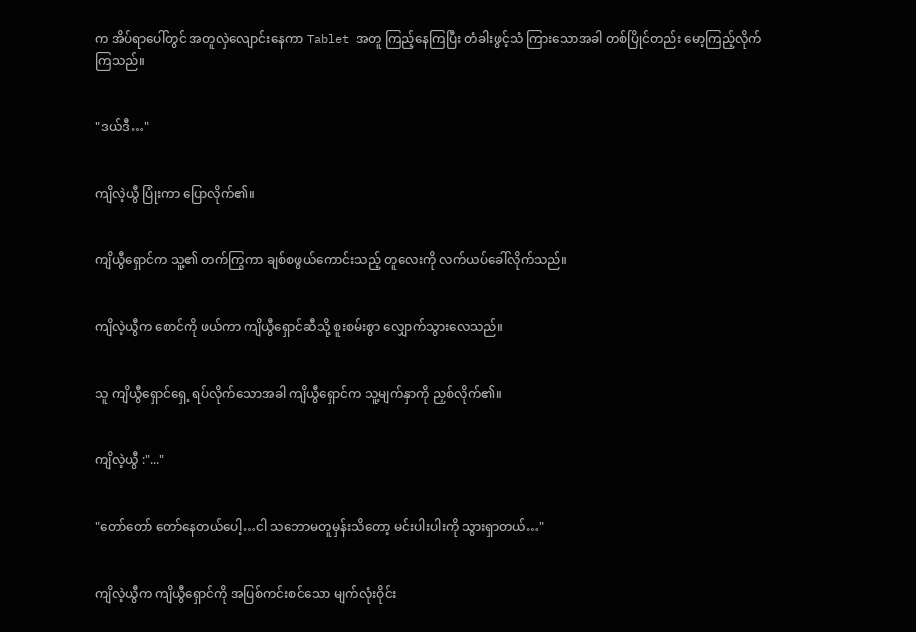က ‌အိပ်ရာပေါ်တွင် အတူလှဲလျောင်းနေကာ Tablet အတူ ကြည့်နေကြပြီး တံခါးဖွင့်သံ ကြားသောအခါ တစ်ပြိုင်တည်း မော့ကြည့်လိုက်ကြ‌သည်။


"ဒယ်ဒီ…"


ကျိလဲ့ယွီ ပြုံးကာ ပြောလိုက်၏။


ကျိယွီရှောင်က သူ့၏ တက်ကြွကာ ချစ်စဖွယ်ကောင်းသည့် တူလေးကို လက်ယပ်ခေါ်လိုက်သည်။


ကျိလဲ့ယွီက စောင်ကို ဖယ်ကာ ကျိယွီရှောင်ဆီသို့ စူးစမ်းစွာ လျှောက်သွားလေသည်။


သူ ကျိယွီရှောင်ရှေ့ ရပ်လိုက်သောအခါ ကျိယွီရှောင်က သူ့မျက်နှာကို ညှစ်လိုက်၏။


ကျိလဲ့ယွီ :"..."


"တော်တော် တော်နေတယ်ပေါ့…ငါ သဘောမတူမှန်းသိတော့ မင်းပါးပါးကို သွားရှာတယ်…"


ကျိလဲ့ယွီက ကျိယွီရှောင်ကို အပြစ်ကင်းစင်သော မျက်လုံးဝိုင်း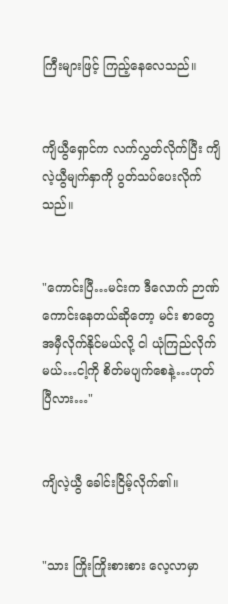ကြီးများဖြင့် ကြည့်နေလေသည်။


ကျိယွီရှောင်က လက်လွှတ်လိုက်ပြီး ကျိလဲ့ယွီမျက်နှာကို ပွတ်သပ်ပေးလိုက်သည်။


"ကောင်းပြီ…မင်းက ဒီလောက် ဉာဏ်ကောင်းနေတယ်ဆိုတော့ မင်း စာတွေ အမှီလိုက်နိုင်မယ်လို့ ငါ ယုံကြည်လိုက်မယ်…ငါ့ကို စိတ်မပျက်စေနဲ့…ဟုတ်ပြီလား…"


ကျိလဲ့ယွီ ခေါင်းငြိမ့်လိုက်၏။


"သား ကြိုးကြိုးစားစား လေ့လာမှာ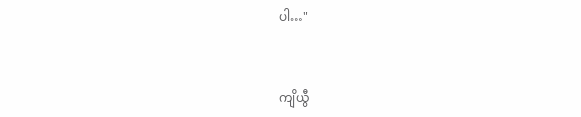ပါ…"


ကျိယွီ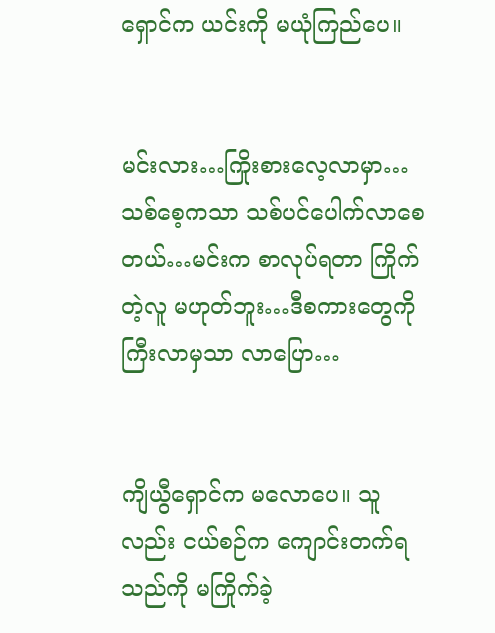ရှောင်က ယင်းကို မယုံကြည်ပေ။


မင်းလား…ကြိုးစားလေ့လာမှာ…သစ်စေ့ကသာ သစ်ပင်ပေါက်လာစေတယ်…မင်းက စာလုပ်ရတာ ကြိုက်တဲ့လူ မဟုတ်ဘူး…ဒီစကားတွေကို ကြီးလာမှသာ လာပြော…


ကျိယွီရှောင်က မလောပေ။ သူလည်း ငယ်စဉ်က ကျောင်းတက်ရသည်ကို မကြိုက်ခဲ့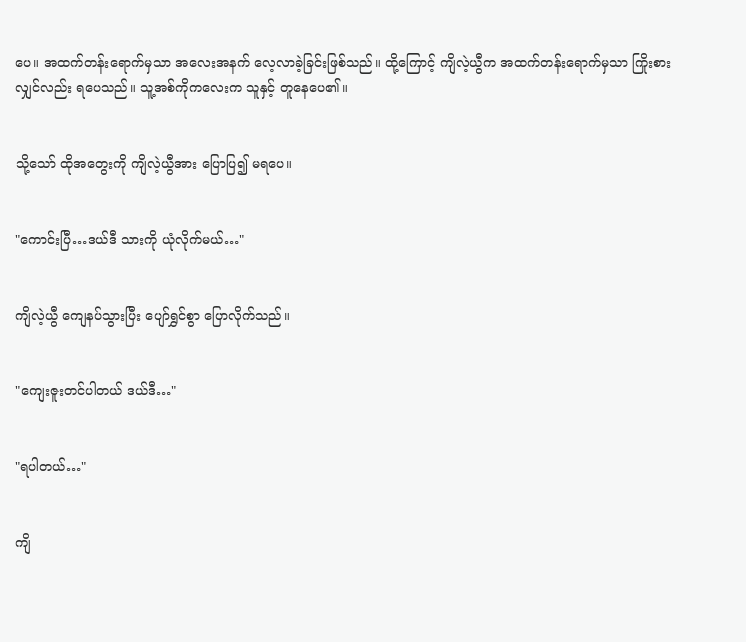ပေ။ အထက်တန်းရောက်မှသာ အလေးအနက် လေ့လာခဲ့ခြင်းဖြစ်သည်။ ထို့ကြောင့် ကျိလဲ့ယွီက အထက်တန်းရောက်မှသာ ကြိုးစားလျှင်လည်း ရပေသည်။ သူ့အစ်ကိုကလေးက သူနှင့် တူနေပေ၏။


သို့သော် ထိုအတွေးကို ကျိလဲ့ယွီအား ပြောပြ၍ မရပေ။


"ကောင်းပြီ…ဒယ်ဒီ သားကို ယုံလိုက်မယ်…"


ကျိလဲ့ယွီ ကျေနပ်သွားပြီး ပျော်ရွှင်စွာ ပြောလိုက်သည်။


"ကျေးဇူးတင်ပါတယ် ဒယ်ဒီ…"


"ရပါတယ်…"


ကျိ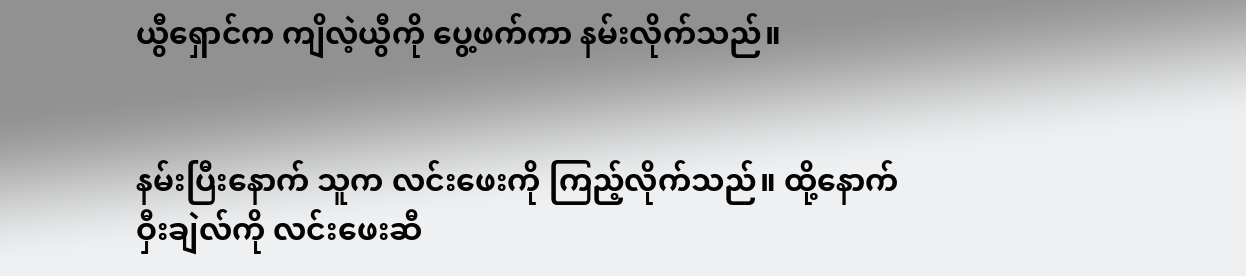ယွီရှောင်က ကျိလဲ့ယွီကို ပွေ့ဖက်ကာ နမ်းလိုက်သည်။


နမ်းပြီးနောက် သူက လင်းဖေးကို ကြည့်လိုက်သည်။ ထို့နောက် ဝှီးချဲလ်ကို လင်းဖေးဆီ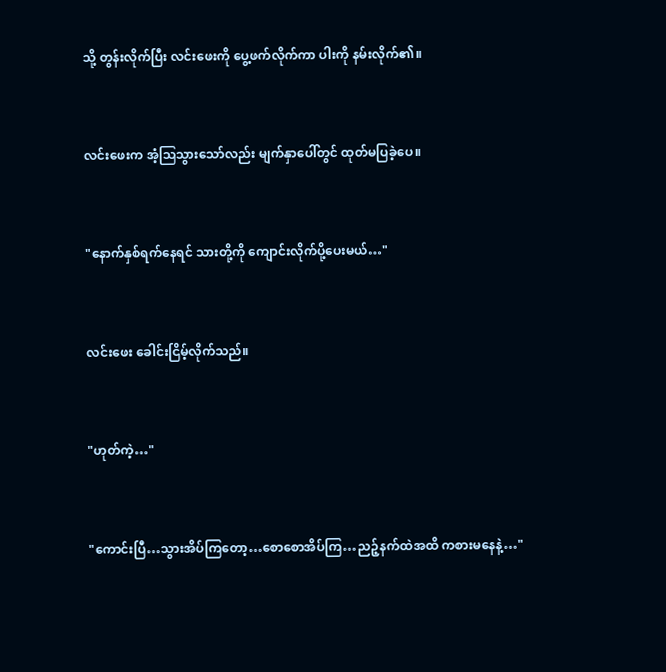သို့ တွန်းလိုက်ပြီး လင်းဖေးကို ပွေ့ဖက်လိုက်ကာ ပါးကို နမ်းလိုက်၏။


လင်းဖေးက အံ့ဩသွားသော်လည်း မျက်နှာပေါ်တွင် ထုတ်မပြခဲ့ပေ။


"နောက်နှစ်ရက်နေရင် သားတို့ကို ကျောင်းလိုက်ပို့ပေးမယ်…"


လင်းဖေး ခေါင်းငြိမ့်လိုက်သည်။


"ဟုတ်ကဲ့…"


"ကောင်းပြီ…သွားအိပ်ကြတော့…စောစောအိပ်ကြ…ညဉ့်နက်ထဲအထိ က‌စားမနေနဲ့…"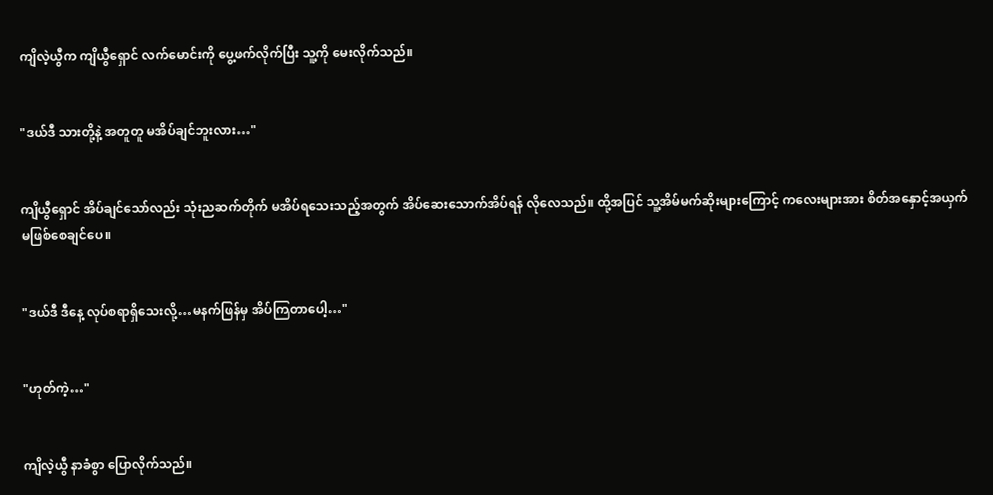ကျိလဲ့ယွီက ကျိယွီရှောင် လက်မောင်းကို ပွေ့ဖက်လိုက်ပြီး သူ့ကို မေးလိုက်သည်။


"ဒယ်ဒီ သားတို့နဲ့ အတူတူ မအိပ်ချင်ဘူးလား…"


ကျိယွီရှောင် အိပ်ချင်သော်လည်း သုံးညဆက်တိုက် မအိပ်ရသေးသည့်အတွက် အိပ်ဆေးသောက်အိပ်ရန် လိုလေသည်။ ထို့အပြင် သူ့အိမ်မက်ဆိုးများကြောင့် ကလေးများအား စိတ်အနှောင့်အယှက် မဖြစ်စေချင်ပေ။


"ဒယ်ဒီ ဒီနေ့ လုပ်စရာရှိသေးလို့…မနက်ဖြန်မှ အိပ်ကြတာပေါ့…"


"ဟုတ်ကဲ့…"


ကျိလဲ့ယွီ နာခံစွာ ပြောလိုက်သည်။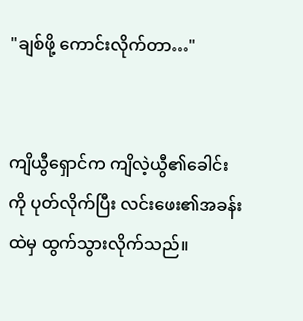"ချစ်ဖို့ ကောင်းလိုက်တာ…"


ကျိယွီရှောင်က ကျိလဲ့ယွီ၏ခေါင်းကို ပုတ်လိုက်ပြီး လင်းဖေး၏အခန်းထဲမှ ထွက်သွားလိုက်သည်။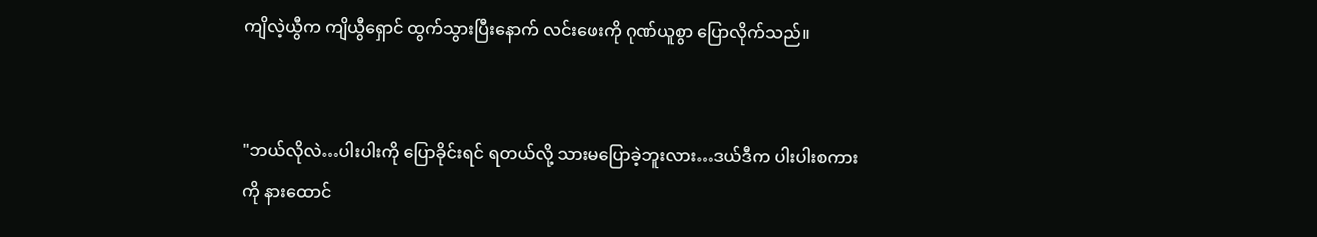ကျိလဲ့ယွီက ကျိယွီရှောင် ထွက်သွားပြီးနောက် လင်းဖေးကို ဂုဏ်ယူစွာ ပြောလိုက်သည်။


"ဘယ်လိုလဲ…ပါးပါးကို ပြောခိုင်းရင် ရ‌တယ်လို့ သားမပြောခဲ့ဘူးလား…ဒယ်ဒီက ပါးပါးစကားကို နားထောင်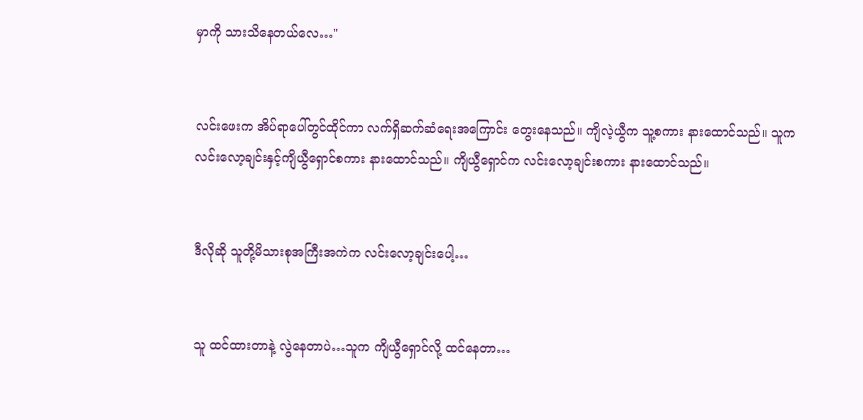မှာကို သားသိနေတယ်လေ…"


လင်းဖေးက အိပ်ရာပေါ်တွင်ထိုင်ကာ လက်ရှိဆက်ဆံရေးအကြောင်း တွေးနေသည်။ ကျိလဲ့ယွီက သူ့စကား နားထောင်သည်။ သူက လင်းလော့ချင်းနှင့်ကျိယွီရှောင်စကား နားထောင်သည်။ ကျိယွီရှောင်က လင်းလော့ချင်းစကား နားထောင်သည်။


ဒီလိုဆို သူတို့မိသားစုအကြီးအကဲက လင်းလော့ချင်းပေါ့…


သူ ထင်ထားတာနဲ့ လွဲနေတာပဲ…သူက ကျိယွီရှောင်လို့ ထင်နေတာ…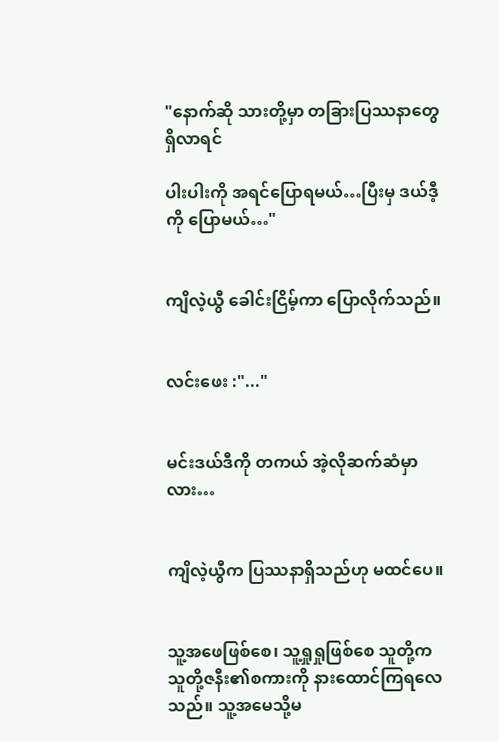"နောက်ဆို သားတို့မှာ တခြားပြဿနာတွေ ရှိလာရင်

ပါးပါးကို အရင်ပြောရမယ်…ပြီးမှ ဒယ်ဒီ့ကို ပြောမယ်…"


ကျိလဲ့ယွီ ခေါင်းငြိမ့်ကာ ပြောလိုက်သည်။


လင်းဖေး :"..."


မင်းဒယ်ဒီကို တကယ် အဲ့လိုဆက်ဆံမှာလား…


ကျိလဲ့ယွီက ပြဿနာရှိသည်ဟု မထင်ပေ။


သူ့အဖေဖြစ်စေ၊ သူ့ရှုရှုဖြစ်စေ သူတို့က သူတို့ဇနီး၏စကားကို နားထောင်ကြရလေသည်။ သူ့အမေသို့မ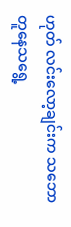ဟုတ် ‌လင်းလော့ချင်းက သဘောတူနေသရွေ့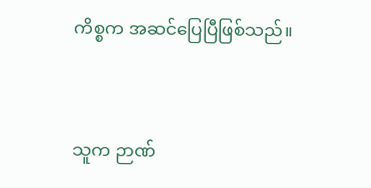ကိစ္စက အဆင်ပြေပြီဖြစ်သည်။


သူက ဉာဏ်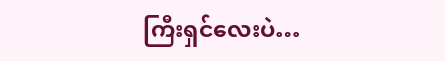ကြီးရှင်‌လေးပဲ…